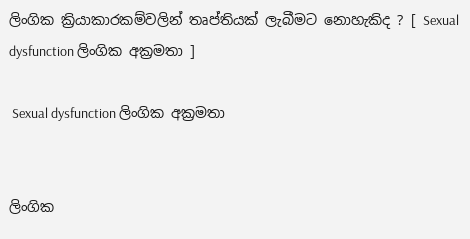ලිංගික ක්‍රියාකාරකම්වලින් තෘප්තියක් ලැබීමට නොහැකිද ? [ Sexual dysfunction ලිංගික අක්‍රමතා ]

 Sexual dysfunction ලිංගික අක්‍රමතා


ලිංගික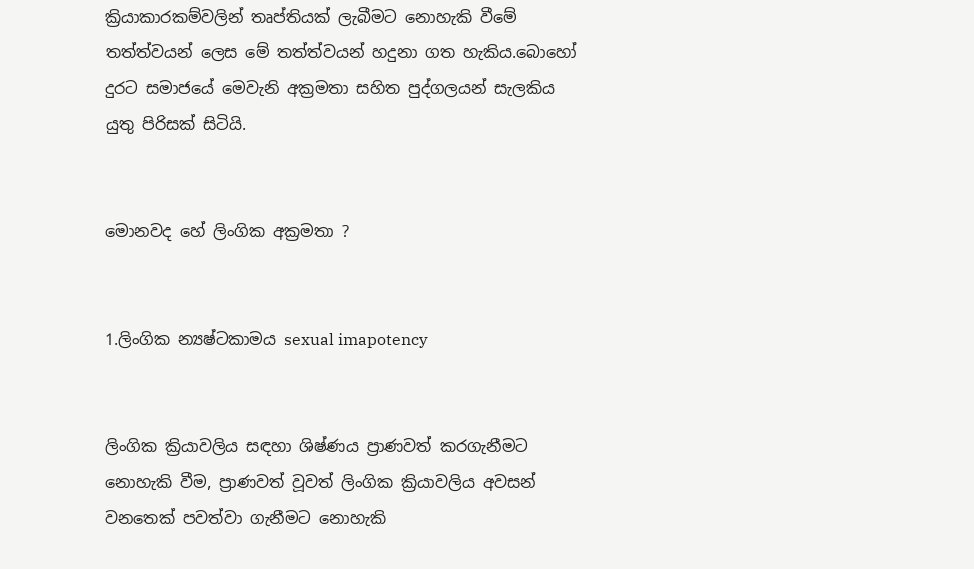ක්‍රියාකාරකම්වලින් තෘප්තියක් ලැබීමට නොහැකි වීමේ තත්ත්වයන් ලෙස මේ තත්ත්වයන් හදුනා ගත හැකිය.බොහෝ දුරට සමාජයේ මෙවැනි අක්‍රමතා සහිත පුද්ගලයන් සැලකිය යුතු පිරිසක් සිටියි.


මොනවද හේ ලිංගික අක්‍රමතා ?


1.ලිංගික න්‍යෂ්ටකාමය sexual imapotency


ලිංගික ක්‍රියාවලිය සඳහා ශිෂ්ණය ප්‍රාණවත් කරගැනීමට නොහැකි වීම, ප්‍රාණවත් වූවත් ලිංගික ක්‍රියාවලිය අවසන් වනතෙක් පවත්වා ගැනීමට නොහැකි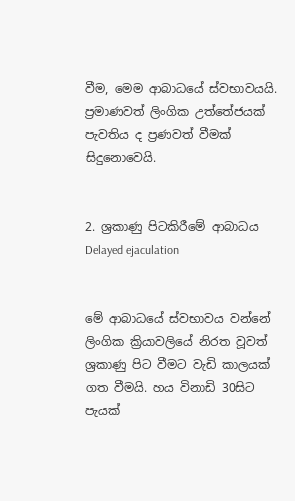වීම, මෙම ආබාධයේ ස්වභාවයයි. ප්‍රමාණවත් ලිංගික උත්තේජයක් පැවතිය ද ප්‍රණවත් වීමක් සිදුනොවෙයි.


2. ශ්‍රකාණු පිටකිරීමේ ආබාධය Delayed ejaculation


මේ ආබාධයේ ස්වභාවය වන්නේ ලිංගික ක්‍රියාවලියේ නිරත වූවත් ශ්‍රකාණු පිට වීමට වැඩි කාලයක් ගත වීමයි. හය විනාඩි 30සිට පැයක්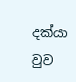දක්යා වුව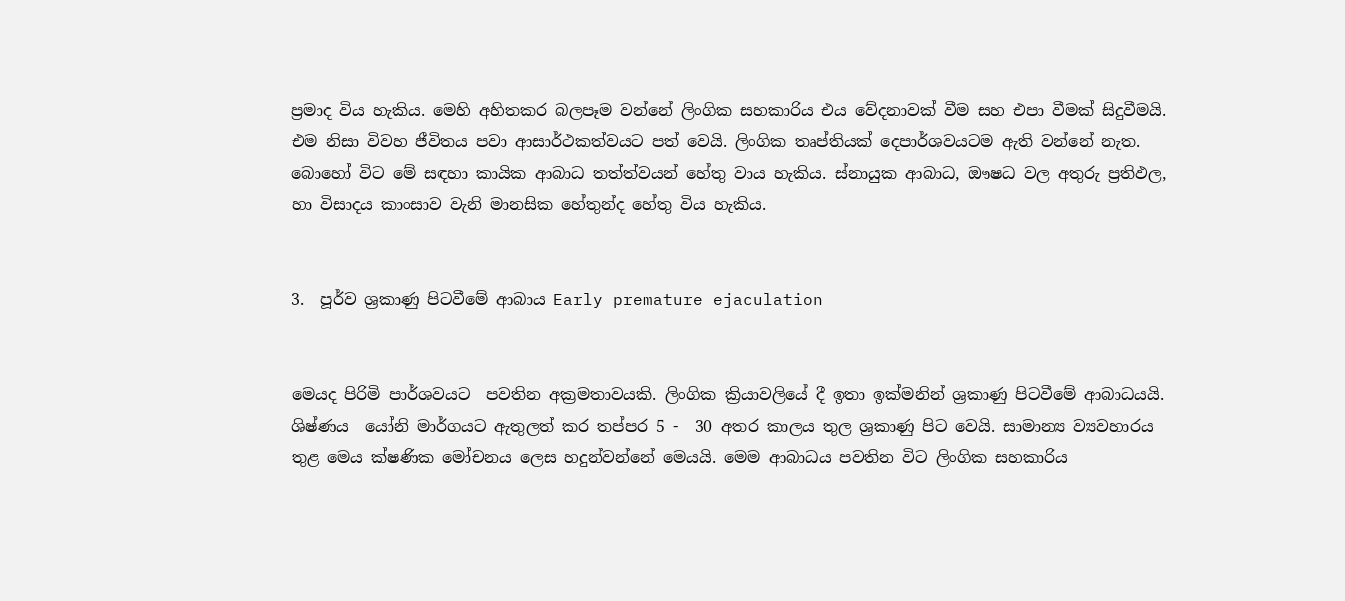ප්‍රමාද විය හැකිය. මෙහි අහිතකර බලපෑම වන්නේ ලිංගික සහකාරිය එය වේදනාවක් වීම සහ එපා වීමක් සිදුවීමයි. එම නිසා විවහ ජීවිතය පවා ආසාර්ථකත්වයට පත් වෙයි. ලිංගික තෘප්තියක් දෙපාර්ශවයටම ඇති වන්නේ නැත. බොහෝ විට මේ සඳහා කායික ආබාධ තත්ත්වයන් හේතු වාය හැකිය. ස්නායුක ආබාධ, ඖෂධ වල අතුරු ප්‍රතිඵල, හා විසාදය කාංසාව වැනි මානසික හේතුන්ද හේතු විය හැකිය.


3.  පූර්ව ශ්‍රකාණු පිටවීමේ ආබාය Early premature ejaculation


මෙයද පිරිමි පාර්ශවයට  පවතින අක්‍රමතාවයකි. ලිංගික ක්‍රියාවලියේ දී ඉතා ඉක්මනින් ශ්‍රකාණු පිටවීමේ ආබාධයයි. ශිෂ්ණය  යෝනි මාර්ගයට ඇතුලත් කර තප්පර 5 -  30 අතර කාලය තුල ශ්‍රකාණු පිට වෙයි. සාමාන්‍ය ව්‍යවහාරය තුළ මෙය ක්ෂණික මෝචනය ලෙස හදුන්වන්නේ මෙයයි. මෙම ආබාධය පවතින විට ලිංගික සහකාරිය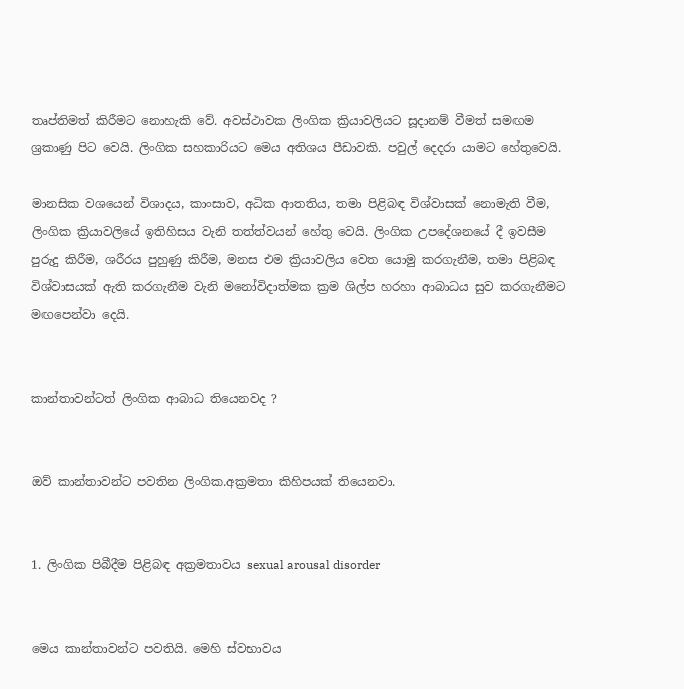තෘප්තිමත් කිරීමට නොහැකි වේ. අවස්ථාවක ලිංගික ක්‍රියාවලියට සූදානම් වීමත් සමඟම ශ්‍රකාණු පිට වෙයි. ලිංගික සහකාරියට මෙය අතිශය පීඩාවකි. පවුල් දෙදරා යාමට හේතුවෙයි.

මානසික වශයෙන් විශාදය, කාංසාව, අධික ආතතිය, තමා පිළිබඳ විශ්වාසක් නොමැති වීම, ලිංගික ක්‍රියාවලියේ ඉතිහිසය වැනි තත්ත්වයන් හේතු වෙයි. ලිංගික උපදේශනයේ දී ඉවසීම පුරුදු කිරීම, ශරීරය පුහුණු කිරීම, මනස එම ක්‍රියාවලිය වෙත යොමු කරගැනීම, තමා පිළිබඳ විශ්වාසයක් ඇති කරගැනීම වැනි මනෝවිදාත්මක ක්‍රම ශිල්ප හරහා ආබාධය සුව කරගැනීමට මඟපෙන්වා දෙයි.


කාන්තාවන්ටත් ලිංගික ආබාධ තියෙනවද ?


ඔව් කාන්තාවන්ට පවතින ලිංගික.අක්‍රමතා කිහිපයක් තියෙනවා.


1. ලිංගික පිබීදීම පිළිබඳ අක්‍රමතාවය sexual arousal disorder


මෙය කාන්තාවන්ට පවතියි. මෙහි ස්වභාවය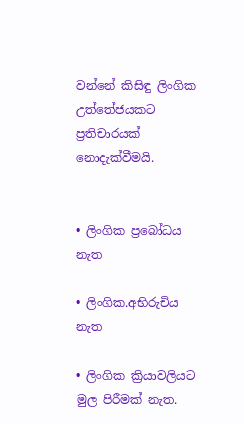වන්නේ කිසිඳු ලිංගික උත්තේජයකට ප්‍රතිචාරයක් නොදැක්වීමයි.


• ලිංගික ප්‍රබෝධය නැත

• ලිංගික.අභිරුචිය නැත

• ලිංගික ක්‍රියාවලියට මුල පිරීමක් නැත.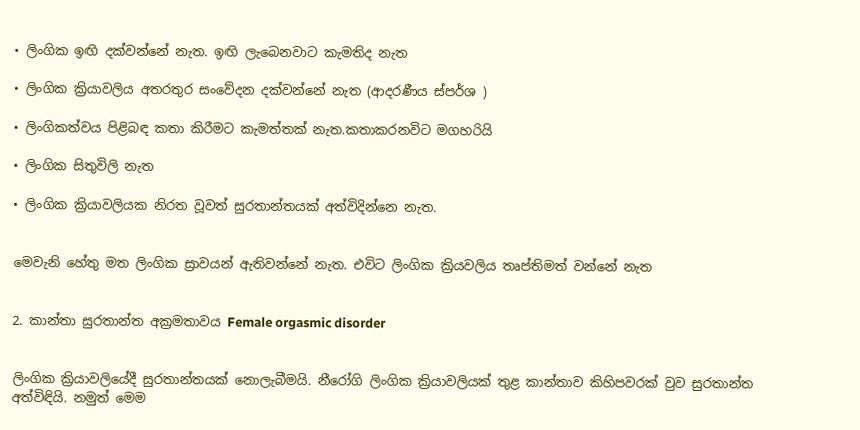• ලිංගික ඉඟි දක්වන්නේ නැත. ඉඟි ලැබෙනවාට කැමතිද නැත

• ලිංගික ක්‍රියාවලිය අතරතුර සංවේදන දක්වන්නේ නැත (ආදරණීය ස්පර්ශ )

• ලිංගිකත්වය පිළිබඳ කතා කිරීමට කැමත්තක් නැත.කතාකරනවිට මගහරියි

• ලිංගික සිතුවිලි නැත

• ලිංගික ක්‍රියාවලියක නිරත වූවත් සුරතාන්තයක් අත්විදින්නෙ නැත.


මෙවැනි හේතු මත ලිංගික ස්‍රාවයන් ඇතිවන්නේ නැත. එවිට ලිංගික ක්‍රියවලිය තෘප්තිමත් වන්නේ නැත


2. කාන්තා සුරතාන්ත අක්‍රමතාවය Female orgasmic disorder


ලිංගික ක්‍රියාවලියේදී සුරතාන්තයක් නොලැබීමයි. නීරෝගි ලිංගික ක්‍රියාවලියක් තුළ කාන්තාව කිහිපවරක් වුව සුරතාන්ත අත්විඳියි. නමුත් මෙම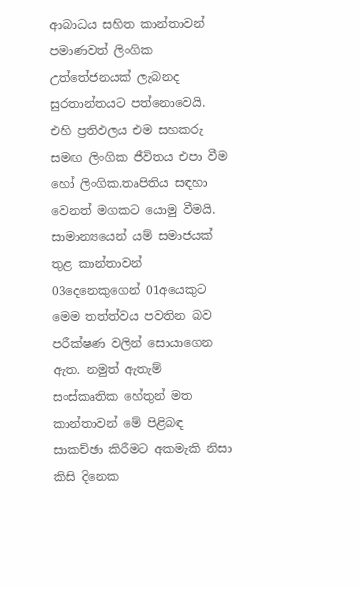ආබාධය සහිත කාන්තාවන් පමාණවත් ලිංගික උත්තේජනයක් ලැබනද සුරතාන්තයට පත්නොවෙයි. එහි ප්‍රතිඵලය එම සහකරු සමඟ ලිංගික ජීවිතය එපා වීම හෝ ලිංගික.තෘපිතිය සඳහා වෙනත් මගකට යොමු වීමයි.  සාමාන්‍යයෙන් යම් සමාජයක් තුළ කාන්තාවන් 03දෙනෙකුගෙන් 01අයෙකුට මෙම තත්ත්වය පවතින බව පරීක්ෂණ වලින් සොයාගෙන ඇත. නමුත් ඇතැම් සංස්කෘතික හේතුන් මත කාන්තාවන් මේ පිළිබඳ සාකච්ඡා කිරීමට අකමැකි නිසා කිසි දිනෙක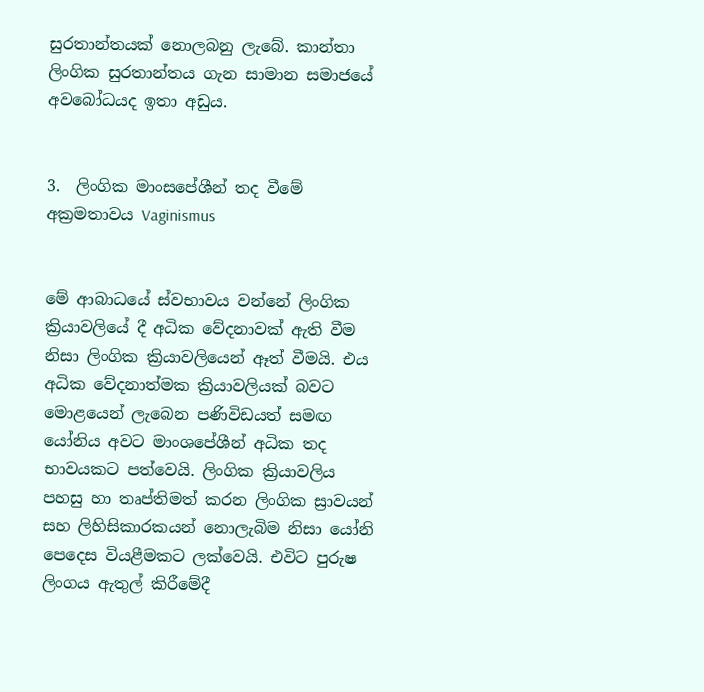සුරතාන්තයක් නොලබනු ලැබේ. කාන්තා ලිංගික සුරතාන්තය ගැන සාමාන සමාජයේ අවබෝධයද ඉතා අඩුය.


3.  ලිංගික මාංසපේශීන් තද වීමේ අක්‍රමතාවය Vaginismus


මේ ආබාධයේ ස්වභාවය වන්නේ ලිංගික ක්‍රියාවලියේ දී අධික වේදනාවක් ඇති වීම නිසා ලිංගික ක්‍රියාවලියෙන් ඈත් වීමයි. එය අධික වේදනාත්මක ක්‍රියාවලියක් බවට මොළයෙන් ලැබෙන පණිවිඩයත් සමඟ යෝනිය අවට මාංශපේශීන් අධික තද භාවයකට පත්වෙයි. ලිංගික ක්‍රියාවලිය පහසු හා තෘප්තිමත් කරන ලිංගික ස්‍රාවයන් සහ ලිහිසිකාරකයන් නොලැබිම නිසා යෝනි පෙදෙස වියළීමකට ලක්වෙයි. එවිට පුරුෂ ලිංගය ඇතුල් කිරීමේදී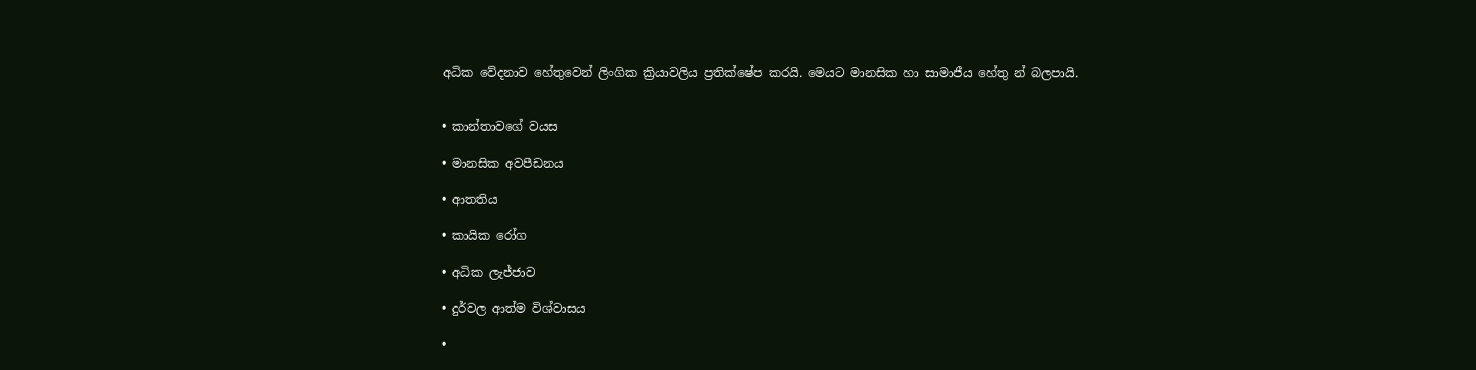අධික වේදනාව හේතුවෙන් ලිංගික ක්‍රියාවලිය ප්‍රතික්ෂේප කරයි. මෙයට මානසික හා සාමාජීය හේතු න් බලපායි.


• කාන්තාවගේ වයස

• මානසික අවපීඩනය

• ආතතිය

• කායික රෝග

• අධික ලැජ්ජාව

• දුර්වල ආත්ම විශ්වාසය

•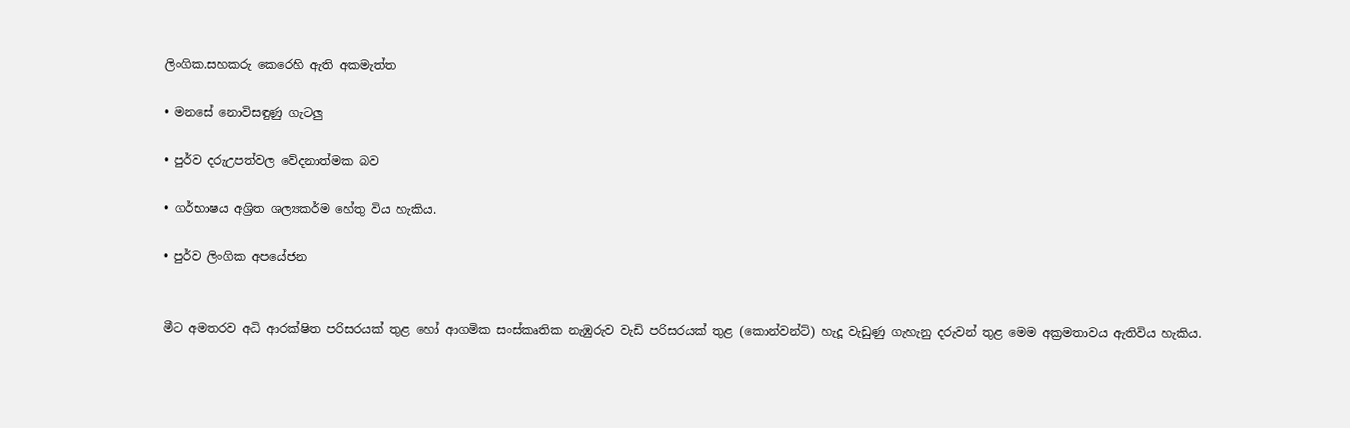ලිංගික.සහකරු කෙරෙහි ඇති අකමැත්ත

• මනසේ නොවිසඳුණු ගැටලු

• පුර්ව දරුඋපත්වල වේදනාත්මක බව

• ගර්භාෂය අශ්‍රිත ශල්‍යකර්ම හේතු විය හැකිය.

• පුර්ව ලිංගික අපයේජන


මීට අමතරව අධි ආරක්ෂිත පරිසරයක් තුළ හෝ ආගමික සංස්කෘතික නැඹුරුව වැඩි පරිසරයක් තුළ (කොන්වන්ට්) හැදූ වැඩුණු ගැහැනු දරුවන් තුළ මෙම අක්‍රමතාවය ඇතිවිය හැකිය.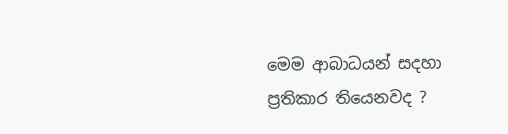මෙම ආබාධයන් සදහා ප්‍රතිකාර තියෙනවද ?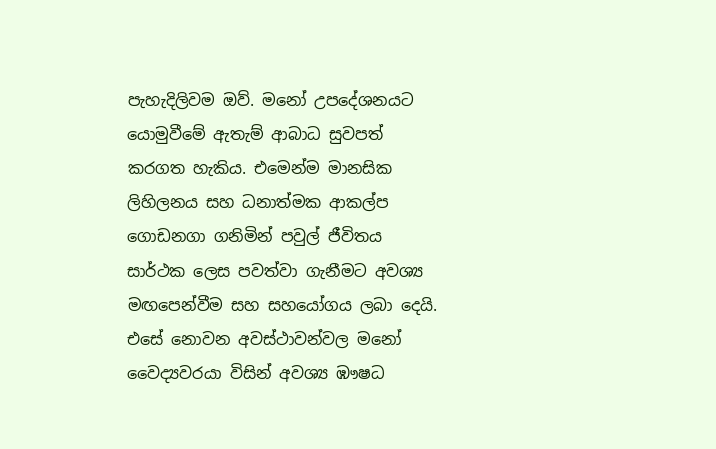පැහැදිලිවම ඔව්. මනෝ උපදේශනයට යොමුවීමේ ඇතැම් ආබාධ සුවපත් කරගත හැකිය. එමෙන්ම මානසික ලිහිලනය සහ ධනාත්මක ආකල්ප ගොඩනගා ගනිමින් පවුල් ජීවිතය සාර්ථක ලෙස පවත්වා ගැනීමට අවශ්‍ය මඟපෙන්වීම සහ සහයෝගය ලබා දෙයි. එසේ නොවන අවස්ථාවන්වල මනෝ වෛද්‍යවරයා විසින් අවශ්‍ය ඹෟෂධ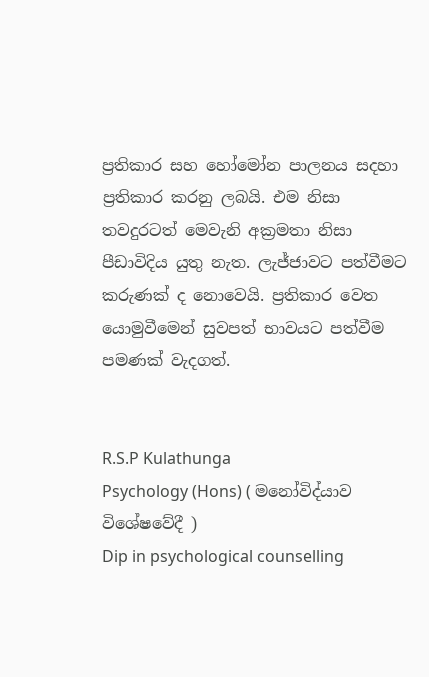ප්‍රතිකාර සහ හෝමෝන පාලනය සදහා ප්‍රතිකාර කරනු ලබයි. එම නිසා තවදුරටත් මෙවැනි අක්‍රමතා නිසා පීඩාවිදිය යුතු නැත. ලැජ්ජාවට පත්වීමට කරුණක් ද නොවෙයි. ප්‍රතිකාර වෙත යොමුවීමෙන් සුවපත් භාවයට පත්වීම පමණක් වැදගත්.


R.S.P Kulathunga
Psychology (Hons) ( මනෝවිද්යාව විශේෂවේදී )
Dip in psychological counselling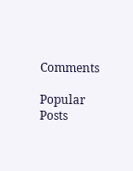Comments

Popular Posts